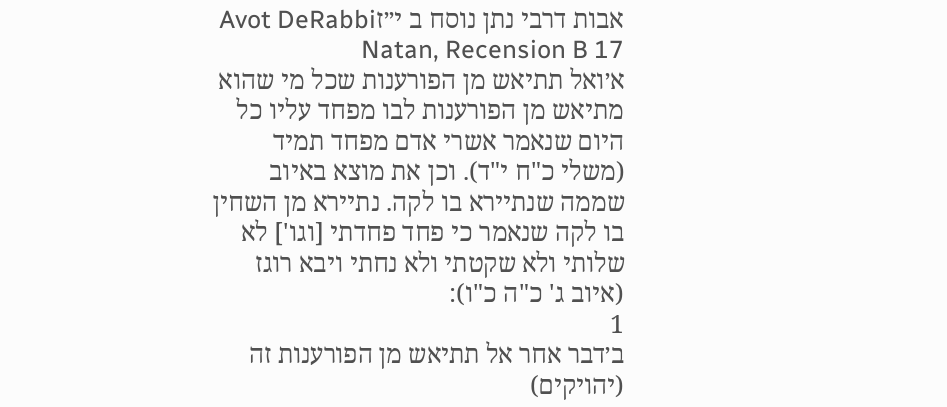אבות דרבי נתן נוסח ב י״זAvot DeRabbi Natan, Recension B 17
א׳ואל תתיאש מן הפורענות שכל מי שהוא מתיאש מן הפורענות לבו מפחד עליו כל היום שנאמר אשרי אדם מפחד תמיד (משלי כ"ח י"ד). וכן את מוצא באיוב שממה שנתיירא בו לקה. נתיירא מן השחין בו לקה שנאמר כי פחד פחדתי [וגו'] לא שלותי ולא שקטתי ולא נחתי ויבא רוגז (איוב ג' כ"ה כ"ו):
1
ב׳דבר אחר אל תתיאש מן הפורענות זה (יהויקים)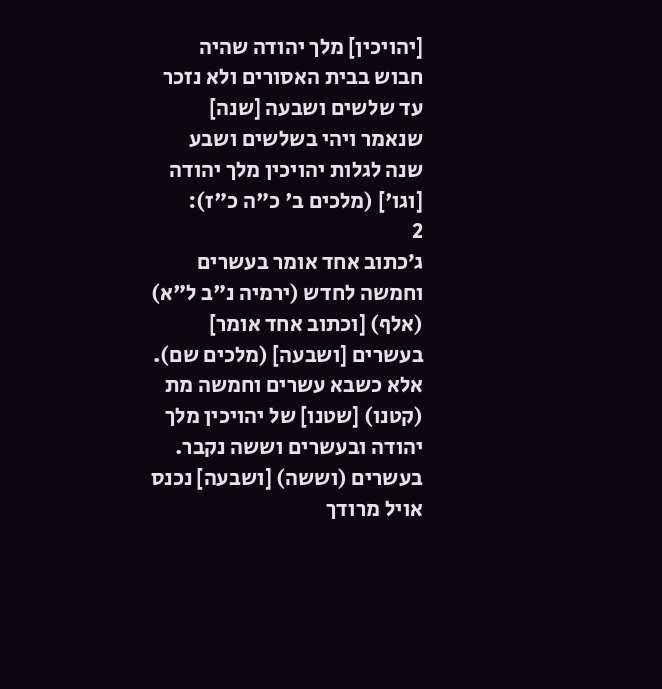[יהויכין] מלך יהודה שהיה חבוש בבית האסורים ולא נזכר עד שלשים ושבעה [שנה] שנאמר ויהי בשלשים ושבע שנה לגלות יהויכין מלך יהודה [וגו'] (מלכים ב' כ"ה כ"ז):
2
ג׳כתוב אחד אומר בעשרים וחמשה לחדש (ירמיה נ"ב ל"א) (אלף) [וכתוב אחד אומר] בעשרים [ושבעה] (מלכים שם). אלא כשבא עשרים וחמשה מת (קטנו) [שטנו] של יהויכין מלך יהודה ובעשרים וששה נקבר. בעשרים (וששה) [ושבעה] נכנס אויל מרודך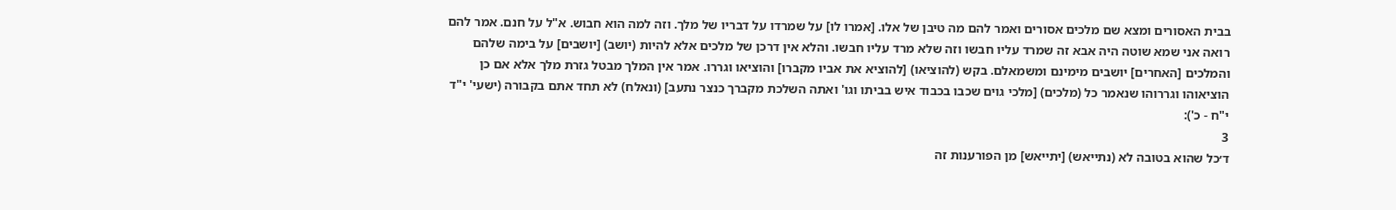בבית האסורים ומצא שם מלכים אסורים ואמר להם מה טיבן של אלו. [אמרו לו] על שמרדו על דבריו של מלך. וזה למה הוא חבוש. א"ל על חנם. אמר להם רואה אני שמא שוטה היה אבא זה שמרד עליו חבשו וזה שלא מרד עליו חבשו. והלא אין דרכן של מלכים אלא להיות (יושב) [יושבים] על בימה שלהם והמלכים [האחרים] יושבים מימינם ומשמאלם. בקש (להוציאו) [להוציא את אביו מקברו] והוציאו וגררו. אמר אין המלך מבטל גזרת מלך אלא אם כן הוציאוהו וגררוהו שנאמר כל (מלכים) [מלכי גוים שכבו בכבוד איש בביתו וגו' ואתה השלכת מקברך כנצר נתעב] (ונאלח) לא תחד אתם בקבורה (ישעי' י"ד י"ח - כ'):
3
ד׳כל שהוא בטובה לא (נתייאש) [יתייאש] מן הפורענות זה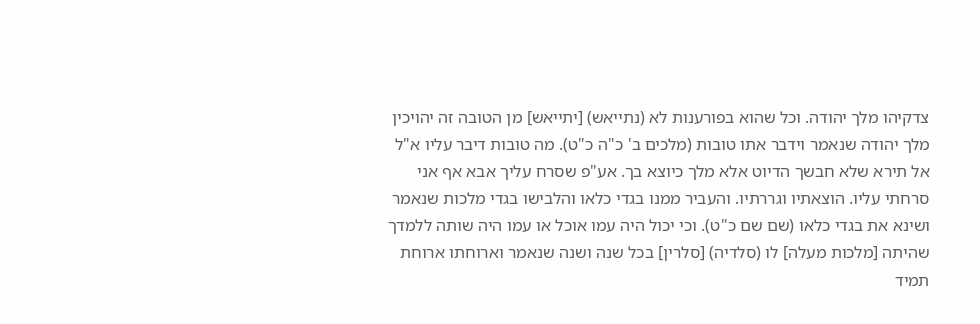צדקיהו מלך יהודה. וכל שהוא בפורענות לא (נתייאש) [יתייאש] מן הטובה זה יהויכין מלך יהודה שנאמר וידבר אתו טובות (מלכים ב' כ"ה כ"ט). מה טובות דיבר עליו א"ל אל תירא שלא חבשך הדיוט אלא מלך כיוצא בך. אע"פ שסרח עליך אבא אף אני סרחתי עליו. הוצאתיו וגררתיו. והעביר ממנו בגדי כלאו והלבישו בגדי מלכות שנאמר ושינא את בגדי כלאו (שם שם כ"ט). וכי יכול היה עמו אוכל או עמו היה שותה ללמדך שהיתה [מלכות מעלה] לו (סלדיה) [סלרין] בכל שנה ושנה שנאמר וארוחתו ארוחת תמיד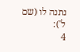נתנה לו (שם ל'):
4